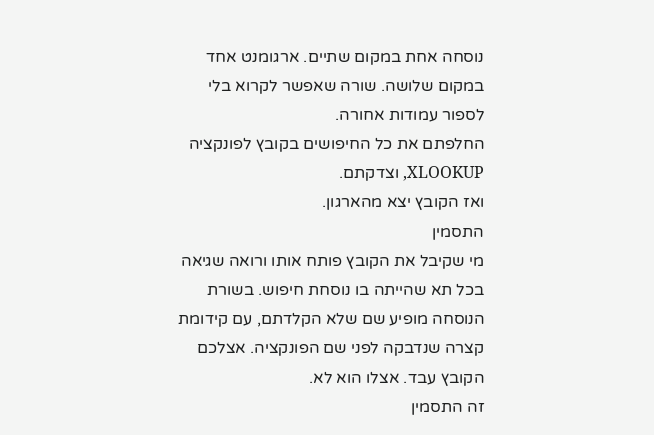נוסחה אחת במקום שתיים. ארגומנט אחד במקום שלושה. שורה שאפשר לקרוא בלי לספור עמודות אחורה.
החלפתם את כל החיפושים בקובץ לפונקציה XLOOKUP, וצדקתם.
ואז הקובץ יצא מהארגון.
התסמין
מי שקיבל את הקובץ פותח אותו ורואה שגיאה בכל תא שהייתה בו נוסחת חיפוש. בשורת הנוסחה מופיע שם שלא הקלדתם, עם קידומת קצרה שנדבקה לפני שם הפונקציה. אצלכם הקובץ עבד. אצלו הוא לא.
זה התסמין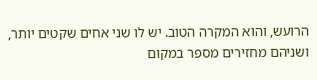הרועש, והוא המקרה הטוב. יש לו שני אחים שקטים יותר, ושניהם מחזירים מספר במקום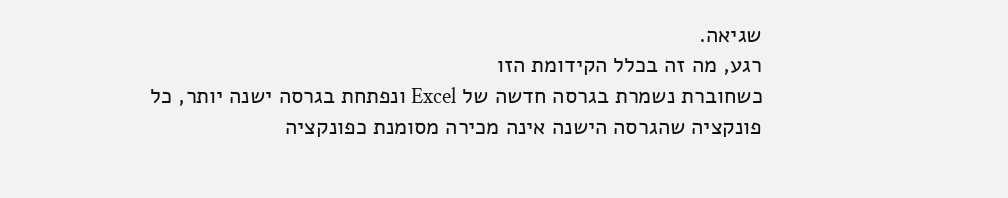שגיאה.
רגע, מה זה בכלל הקידומת הזו
כשחוברת נשמרת בגרסה חדשה של Excel ונפתחת בגרסה ישנה יותר, כל פונקציה שהגרסה הישנה אינה מכירה מסומנת כפונקציה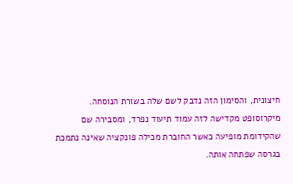חיצונית, והסימון הזה נדבק לשם שלה בשורת הנוסחה.
מיקרוסופט מקדישה לזה עמוד תיעוד נפרד, ומסבירה שם שהקידומת מופיעה כאשר החוברת מכילה פונקציה שאינה נתמכת בגרסה שפתחה אותה.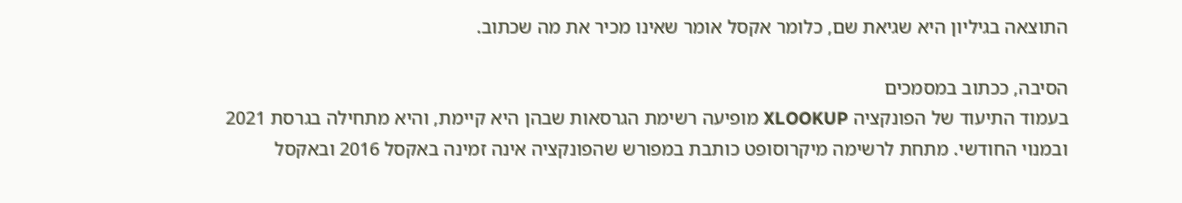התוצאה בגיליון היא שגיאת שם, כלומר אקסל אומר שאינו מכיר את מה שכתוב.

הסיבה, ככתוב במסמכים
בעמוד התיעוד של הפונקציה XLOOKUP מופיעה רשימת הגרסאות שבהן היא קיימת, והיא מתחילה בגרסת 2021 ובמנוי החודשי. מתחת לרשימה מיקרוסופט כותבת במפורש שהפונקציה אינה זמינה באקסל 2016 ובאקסל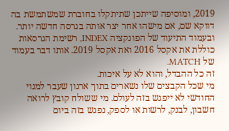2019, ומוסיפה שייתכן שתיתקלו בחוברת שמשתמשת בה דווקא שם, אם מישהו אחר יצר אותה בגרסה חדשה יותר.
ובעמוד התיעוד של הפונקציה INDEX, רשימת הגרסאות כוללת את אקסל 2016 ואת אקסל 2019. אותו דבר בעמוד של MATCH.
זה כל ההבדל, והוא לא על איכות.
מי שכל הקבצים שלו נשארים בתוך ארגון שעבר למנוי החודשי לא ייפגש בזה לעולם. מי ששולח קובץ לרואה חשבון, לבנק, לרשות או לספק, נפגש בזה ביום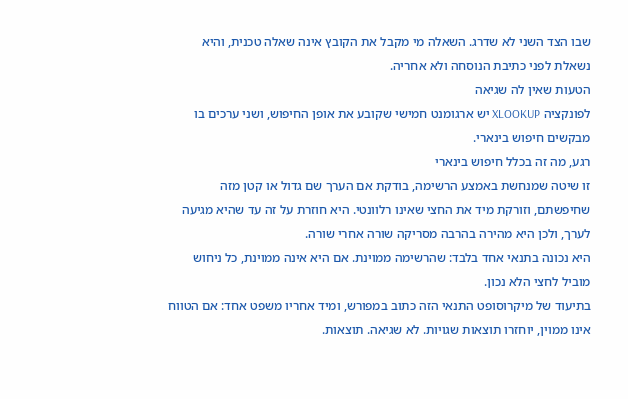שבו הצד השני לא שדרג. השאלה מי מקבל את הקובץ אינה שאלה טכנית, והיא נשאלת לפני כתיבת הנוסחה ולא אחריה.
הטעות שאין לה שגיאה
לפונקציה XLOOKUP יש ארגומנט חמישי שקובע את אופן החיפוש, ושני ערכים בו מבקשים חיפוש בינארי.
רגע, מה זה בכלל חיפוש בינארי
זו שיטה שמנחשת באמצע הרשימה, בודקת אם הערך שם גדול או קטן מזה שחיפשתם, וזורקת מיד את החצי שאינו רלוונטי. היא חוזרת על זה עד שהיא מגיעה לערך, ולכן היא מהירה בהרבה מסריקה שורה אחרי שורה.
היא נכונה בתנאי אחד בלבד: שהרשימה ממוינת. אם היא אינה ממוינת, כל ניחוש מוביל לחצי הלא נכון.
בתיעוד של מיקרוסופט התנאי הזה כתוב במפורש, ומיד אחריו משפט אחד: אם הטווח אינו ממוין, יוחזרו תוצאות שגויות. לא שגיאה. תוצאות.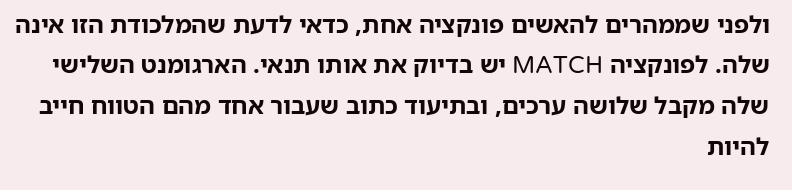ולפני שממהרים להאשים פונקציה אחת, כדאי לדעת שהמלכודת הזו אינה שלה. לפונקציה MATCH יש בדיוק את אותו תנאי. הארגומנט השלישי שלה מקבל שלושה ערכים, ובתיעוד כתוב שעבור אחד מהם הטווח חייב להיות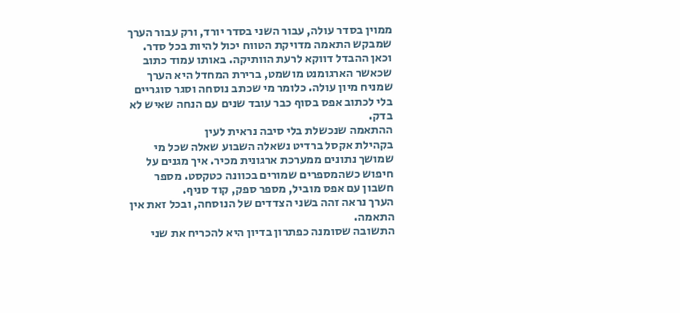ממוין בסדר עולה, עבור השני בסדר יורד, ורק עבור הערך שמבקש התאמה מדויקת הטווח יכול להיות בכל סדר.
וכאן ההבדל דווקא לרעת הוותיקה. באותו עמוד כתוב שכאשר הארגומנט מושמט, ברירת המחדל היא הערך שמניח מיון עולה. כלומר מי שכתב נוסחה וסגר סוגריים בלי לכתוב אפס בסוף כבר עובד שנים עם הנחה שאיש לא בדק.
ההתאמה שנכשלת בלי סיבה נראית לעין
בקהילת אקסל ברדיט נשאלה השבוע שאלה שכל מי שמושך נתונים ממערכת ארגונית מכיר. איך מגנים על חיפוש כשהמספרים שמורים בכוונה כטקסט. מספר חשבון עם אפס מוביל, מספר ספק, קוד סניף.
הערך נראה זהה בשני הצדדים של הנוסחה, ובכל זאת אין התאמה.
התשובה שסומנה כפתרון בדיון היא להכריח את שני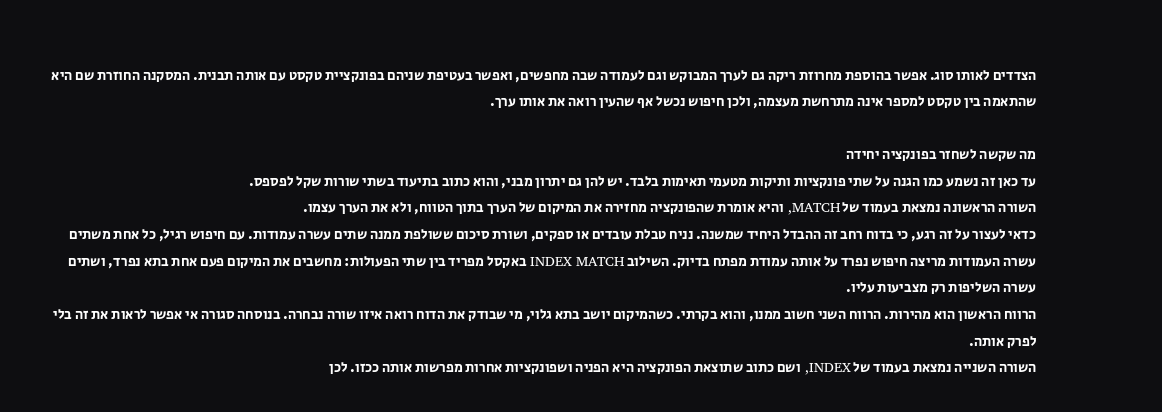הצדדים לאותו סוג. אפשר בהוספת מחרוזת ריקה גם לערך המבוקש וגם לעמודה שבה מחפשים, ואפשר בעטיפת שניהם בפונקציית טקסט עם אותה תבנית. המסקנה החוזרת שם היא שהתאמה בין טקסט למספר אינה מתרחשת מעצמה, ולכן חיפוש נכשל אף שהעין רואה את אותו ערך.

מה שקשה לשחזר בפונקציה יחידה
עד כאן זה נשמע כמו הגנה על שתי פונקציות ותיקות מטעמי תאימות בלבד. יש להן גם יתרון מבני, והוא כתוב בתיעוד בשתי שורות שקל לפספס.
השורה הראשונה נמצאת בעמוד של MATCH, והיא אומרת שהפונקציה מחזירה את המיקום של הערך בתוך הטווח, ולא את הערך עצמו.
כדאי לעצור על זה רגע, כי בדוח רחב זה ההבדל היחיד שמשנה. נניח טבלת עובדים או ספקים, ושורת סיכום ששולפת ממנה שתים עשרה עמודות. עם חיפוש רגיל, כל אחת משתים עשרה העמודות מריצה חיפוש נפרד על אותה עמודת מפתח בדיוק. השילוב INDEX MATCH באקסל מפריד בין שתי הפעולות: מחשבים את המיקום פעם אחת בתא נפרד, ושתים עשרה השליפות רק מצביעות עליו.
הרווח הראשון הוא מהירות. הרווח השני חשוב ממנו, והוא בקרתי. כשהמיקום יושב בתא גלוי, מי שבודק את הדוח רואה איזו שורה נבחרה. בנוסחה סגורה אי אפשר לראות את זה בלי לפרק אותה.
השורה השנייה נמצאת בעמוד של INDEX, ושם כתוב שתוצאת הפונקציה היא הפניה ושפונקציות אחרות מפרשות אותה ככזו. לכן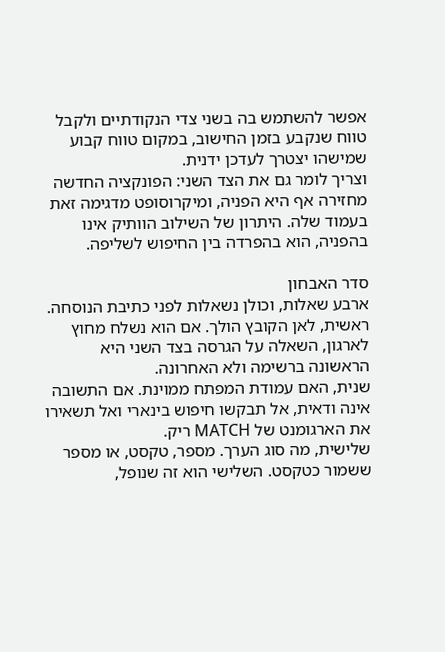אפשר להשתמש בה בשני צדי הנקודתיים ולקבל טווח שנקבע בזמן החישוב, במקום טווח קבוע שמישהו יצטרך לעדכן ידנית.
וצריך לומר גם את הצד השני: הפונקציה החדשה מחזירה אף היא הפניה, ומיקרוסופט מדגימה זאת בעמוד שלה. היתרון של השילוב הוותיק אינו בהפניה, הוא בהפרדה בין החיפוש לשליפה.

סדר האבחון
ארבע שאלות, וכולן נשאלות לפני כתיבת הנוסחה.
ראשית, לאן הקובץ הולך. אם הוא נשלח מחוץ לארגון, השאלה על הגרסה בצד השני היא הראשונה ברשימה ולא האחרונה.
שנית, האם עמודת המפתח ממוינת. אם התשובה אינה ודאית, אל תבקשו חיפוש בינארי ואל תשאירו את הארגומנט של MATCH ריק.
שלישית, מה סוג הערך. מספר, טקסט, או מספר ששמור כטקסט. השלישי הוא זה שנופל,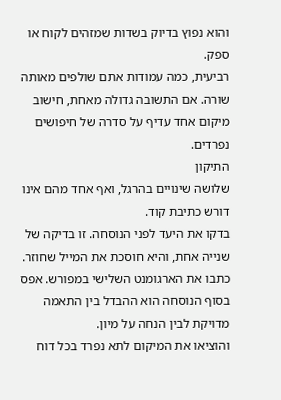והוא נפוץ בדיוק בשדות שמזהים לקוח או ספק.
רביעית, כמה עמודות אתם שולפים מאותה שורה. אם התשובה גדולה מאחת, חישוב מיקום אחד עדיף על סדרה של חיפושים נפרדים.
התיקון
שלושה שינויים בהרגל, ואף אחד מהם אינו דורש כתיבת קוד.
בדקו את היעד לפני הנוסחה. זו בדיקה של שנייה אחת, והיא חוסכת את המייל שחוזר.
כתבו את הארגומנט השלישי במפורש. אפס בסוף הנוסחה הוא ההבדל בין התאמה מדויקת לבין הנחה על מיון.
והוציאו את המיקום לתא נפרד בכל דוח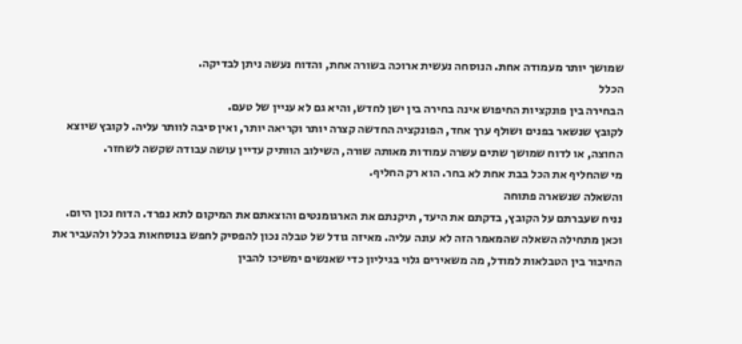שמושך יותר מעמודה אחת. הנוסחה נעשית ארוכה בשורה אחת, והדוח נעשה ניתן לבדיקה.
הכלל
הבחירה בין פונקציות החיפוש אינה בחירה בין ישן לחדש, והיא גם לא עניין של טעם.
לקובץ שנשאר בפנים ושולף ערך אחד, הפונקציה החדשה קצרה יותר וקריאה יותר, ואין סיבה לוותר עליה. לקובץ שיוצא החוצה, או לדוח שמושך שתים עשרה עמודות מאותה שורה, השילוב הוותיק עדיין עושה עבודה שקשה לשחזר.
מי שהחליף את הכל בבת אחת לא בחר. הוא רק החליף.
והשאלה שנשארה פתוחה
נניח שעברתם על הקובץ, בדקתם את היעד, תיקנתם את הארגומנטים והוצאתם את המיקום לתא נפרד. הדוח נכון היום.
וכאן מתחילה השאלה שהמאמר הזה לא עונה עליה. מאיזה גודל של טבלה נכון להפסיק לחפש בנוסחאות בכלל ולהעביר את החיבור בין הטבלאות למודל, מה משאירים גלוי בגיליון כדי שאנשים ימשיכו להבין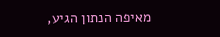מאיפה הנתון הגיע,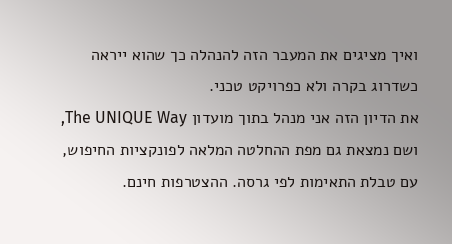ואיך מציגים את המעבר הזה להנהלה כך שהוא ייראה כשדרוג בקרה ולא כפרויקט טכני.
את הדיון הזה אני מנהל בתוך מועדון The UNIQUE Way, ושם נמצאת גם מפת ההחלטה המלאה לפונקציות החיפוש, עם טבלת התאימות לפי גרסה. ההצטרפות חינם.